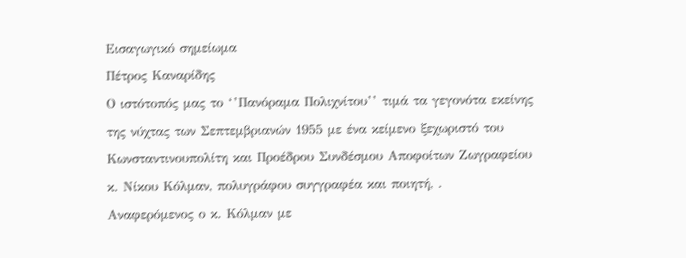Εισαγωγικό σημείωμα
Πέτρος Καναρίδης
Ο ιστότοπός μας το ‘’Πανόραμα Πολιχνίτου’’ τιμά τα γεγονότα εκείνης της νύχτας των Σεπτεμβριανών 1955 με ένα κείμενο ξεχωριστό του Κωνσταντινουπολίτη και Προέδρου Συνδέσμου Αποφοίτων Ζωγραφείου κ. Νίκου Κόλμαν, πολυγράφου συγγραφέα και ποιητή, .
Αναφερόμενος ο κ. Κόλμαν με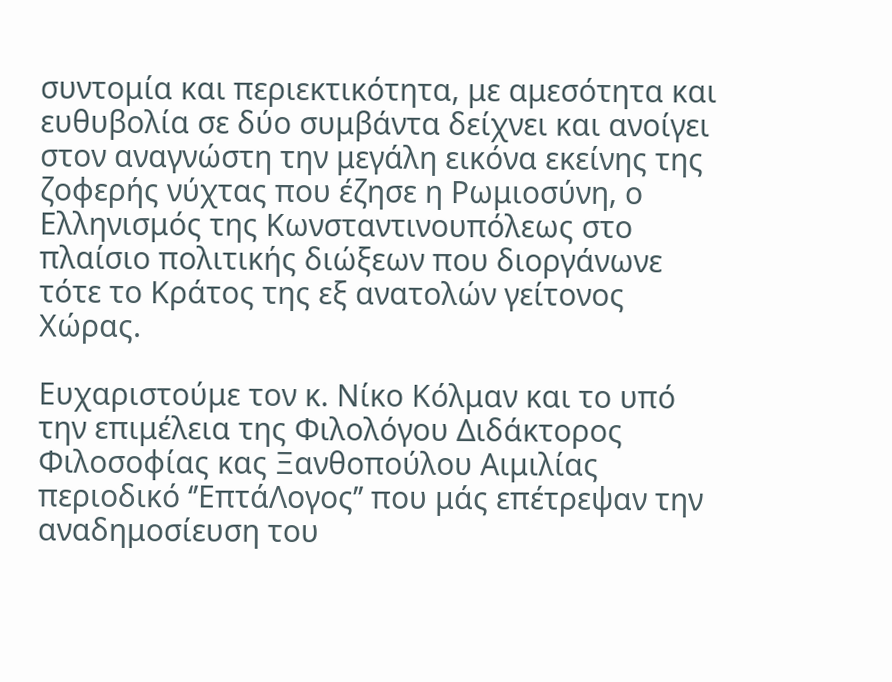συντομία και περιεκτικότητα, με αμεσότητα και ευθυβολία σε δύο συμβάντα δείχνει και ανοίγει στον αναγνώστη την μεγάλη εικόνα εκείνης της ζοφερής νύχτας που έζησε η Ρωμιοσύνη, ο Ελληνισμός της Κωνσταντινουπόλεως στο πλαίσιο πολιτικής διώξεων που διοργάνωνε τότε το Κράτος της εξ ανατολών γείτονος Χώρας.

Ευχαριστούμε τον κ. Νίκο Κόλμαν και το υπό την επιμέλεια της Φιλολόγου Διδάκτορος Φιλοσοφίας κας Ξανθοπούλου Αιμιλίας περιοδικό ‘’ΕπτάΛογος’’ που μάς επέτρεψαν την αναδημοσίευση του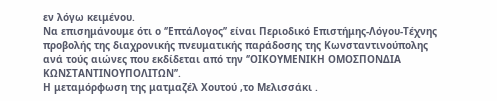εν λόγω κειμένου.
Να επισημάνουμε ότι ο ‘’ΕπτάΛογος’’ είναι Περιοδικό Επιστήμης-Λόγου-Τέχνης προβολής της διαχρονικής πνευματικής παράδοσης της Κωνσταντινούπολης ανά τούς αιώνες που εκδίδεται από την ‘’ΟΙΚΟΥΜΕΝΙΚΗ ΟΜΟΣΠΟΝΔΙΑ ΚΩΝΣΤΑΝΤΙΝΟΥΠΟΛΙΤΩΝ’’.
Η μεταμόρφωση της ματμαζέλ Χουτού ,το Μελισσάκι .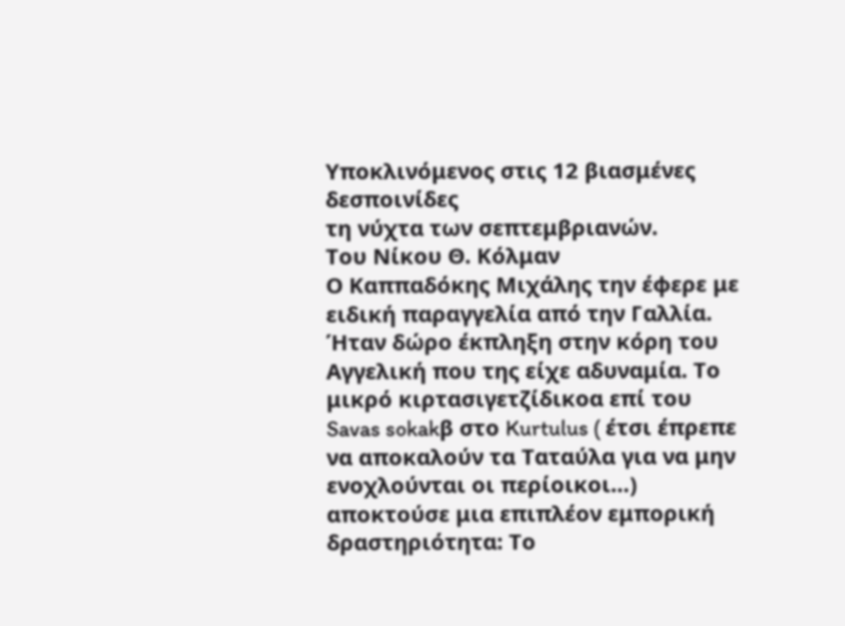Υποκλινόμενος στις 12 βιασμένες δεσποινίδες
τη νύχτα των σεπτεμβριανών.
Του Νίκου Θ. Κόλμαν
Ο Kαππαδόκης Μιχάλης την έφερε με ειδική παραγγελία από την Γαλλία. Ήταν δώρο έκπληξη στην κόρη του Αγγελική που της είχε αδυναμία. Το μικρό κιρτασιγετζίδικοα επί του Savas sokakβ στο Kurtulus ( έτσι έπρεπε να αποκαλούν τα Ταταύλα για να μην ενοχλούνται οι περίοικοι…) αποκτούσε μια επιπλέον εμπορική δραστηριότητα: Το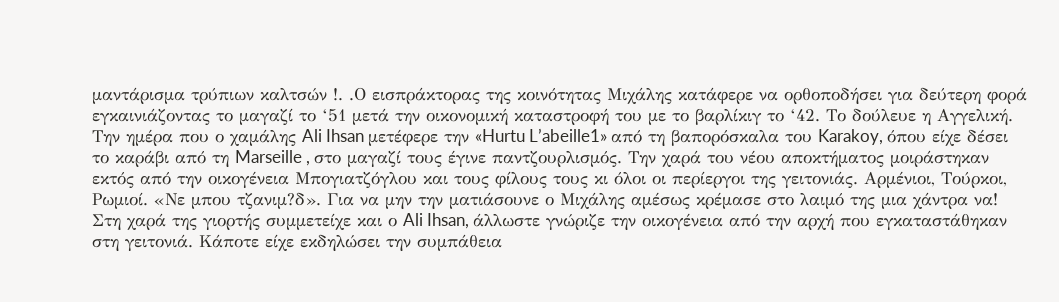μαντάρισμα τρύπιων καλτσών !. .Ο εισπράκτορας της κοινότητας Μιχάλης κατάφερε να ορθοποδήσει για δεύτερη φορά εγκαινιάζοντας το μαγαζί το ‘51 μετά την οικονομική καταστροφή του με το βαρλίκιγ το ‘42. Το δούλευε η Αγγελική.
Την ημέρα που ο χαμάλης Ali Ihsan μετέφερε την «Hurtu L’abeille1» από τη βαπορόσκαλα του Karakoy, όπου είχε δέσει το καράβι από τη Marseille , στο μαγαζί τους έγινε παντζουρλισμός. Την χαρά του νέου αποκτήματος μοιράστηκαν εκτός από την οικογένεια Μπογιατζόγλου και τους φίλους τους κι όλοι οι περίεργοι της γειτονιάς. Αρμένιοι, Τούρκοι, Ρωμιοί. «Νε μπου τζανιμ?δ». Για να μην την ματιάσουνε ο Μιχάλης αμέσως κρέμασε στο λαιμό της μια χάντρα να! Στη χαρά της γιορτής συμμετείχε και ο Ali Ihsan, άλλωστε γνώριζε την οικογένεια από την αρχή που εγκαταστάθηκαν στη γειτονιά. Κάποτε είχε εκδηλώσει την συμπάθεια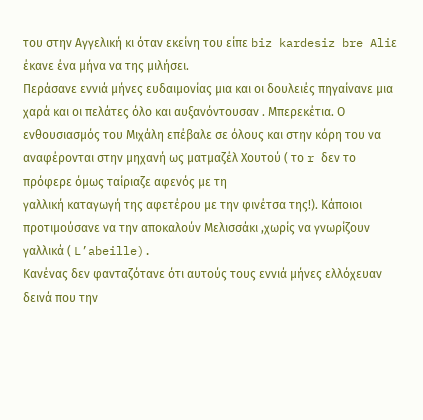του στην Αγγελική κι όταν εκείνη του είπε biz kardesiz bre Aliε έκανε ένα μήνα να της μιλήσει.
Περάσανε εννιά μήνες ευδαιμονίας μια και οι δουλειές πηγαίνανε μια χαρά και οι πελάτες όλο και αυξανόντουσαν . Μπερεκέτια. Ο ενθουσιασμός του Μιχάλη επέβαλε σε όλους και στην κόρη του να αναφέρονται στην μηχανή ως ματμαζέλ Χουτού ( το r δεν το πρόφερε όμως ταίριαζε αφενός με τη
γαλλική καταγωγή της αφετέρου με την φινέτσα της!). Κάποιοι προτιμούσανε να την αποκαλούν Μελισσάκι ,χωρίς να γνωρίζουν γαλλικά ( L’abeille).
Κανένας δεν φανταζότανε ότι αυτούς τους εννιά μήνες ελλόχευαν δεινά που την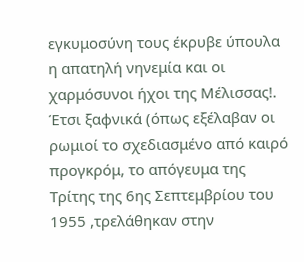εγκυμοσύνη τους έκρυβε ύπουλα η απατηλή νηνεμία και οι χαρμόσυνοι ήχοι της Μέλισσας!.
Έτσι ξαφνικά (όπως εξέλαβαν οι ρωμιοί το σχεδιασμένο από καιρό προγκρόμ, το απόγευμα της Τρίτης της 6ης Σεπτεμβρίου του 1955 ,τρελάθηκαν στην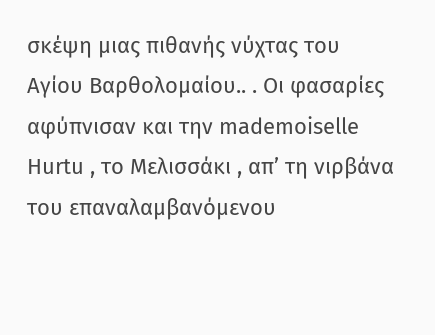σκέψη μιας πιθανής νύχτας του Αγίου Βαρθολομαίου.. . Οι φασαρίες αφύπνισαν και την mademoiselle Hurtu , το Μελισσάκι , απ’ τη νιρβάνα του επαναλαμβανόμενου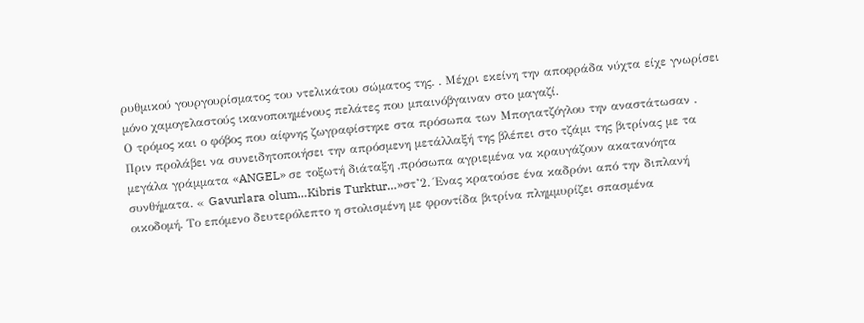ρυθμικού γουργουρίσματος του ντελικάτου σώματος της. . Μέχρι εκείνη την αποφράδα νύχτα είχε γνωρίσει μόνο χαμογελαστούς ικανοποιημένους πελάτες που μπαινόβγαιναν στο μαγαζί.
Ο τρόμος και ο φόβος που αίφνης ζωγραφίστηκε στα πρόσωπα των Μπογιατζόγλου την αναστάτωσαν . Πριν προλάβει να συνειδητοποιήσει την απρόσμενη μετάλλαξή της βλέπει στο τζάμι της βιτρίνας με τα μεγάλα γράμματα «ANGEL» σε τοξωτή διάταξη ,πρόσωπα αγριεμένα να κραυγάζουν ακατανόητα συνθήματα. « Gavurlara olum…Kibris Turktur…»στ’2. Ένας κρατούσε ένα καδρόνι από την διπλανή οικοδομή. Το επόμενο δευτερόλεπτο η στολισμένη με φροντίδα βιτρίνα πλημμυρίζει σπασμένα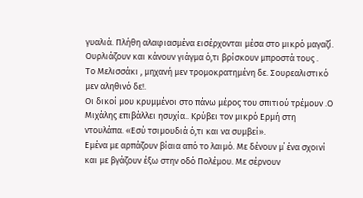γυαλιά. Πλήθη αλαφιασμένα εισέρχονται μέσα στο μικρό μαγαζί. Ουρλιάζουν και κάνουν γιάγμα ό,τι βρίσκουν μπροστά τους .
Το Μελισσάκι , μηχανή μεν τρομοκρατημένη δε. Σουρεαλιστικό μεν αληθινό δε!.
Οι δικοί μου κρυμμένοι στο πάνω μέρος του σπιτιού τρέμουν .Ο Μιχάλης επιβάλλει ησυχία.. Κρύβει τον μικρό Ερμή στη ντουλάπα. «Εσύ τσιμουδιά ό,τι και να συμβεί».
Εμένα με αρπάζουν βίαια από το λαιμό. Με δένουν μ΄ ένα σχοινί και με βγάζουν έξω στην οδό Πολέμου. Με σέρνουν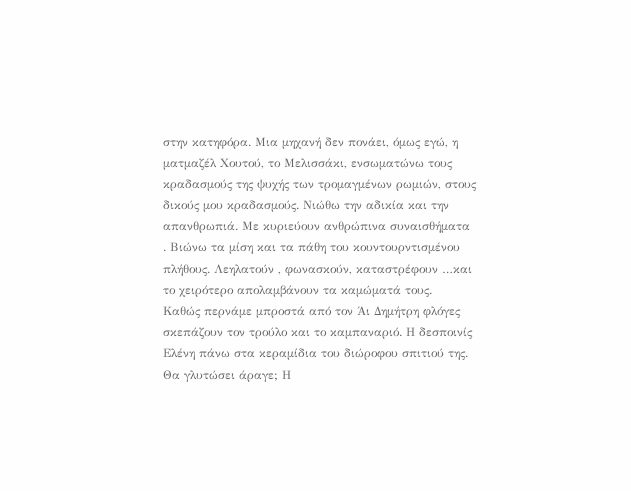στην κατηφόρα. Μια μηχανή δεν πονάει, όμως εγώ, η ματμαζέλ Χουτού, το Μελισσάκι, ενσωματώνω τους κραδασμούς της ψυχής των τρομαγμένων ρωμιών, στους δικούς μου κραδασμούς. Νιώθω την αδικία και την απανθρωπιά. Με κυριεύουν ανθρώπινα συναισθήματα . Βιώνω τα μίση και τα πάθη του κουντουρντισμένου πλήθους. Λεηλατούν , φωνασκούν, καταστρέφουν …και το χειρότερο απολαμβάνουν τα καμώματά τους.
Καθώς περνάμε μπροστά από τον Άι Δημήτρη φλόγες σκεπάζουν τον τρούλο και το καμπαναριό. Η δεσποινίς Ελένη πάνω στα κεραμίδια του διώροφου σπιτιού της. Θα γλυτώσει άραγε; Η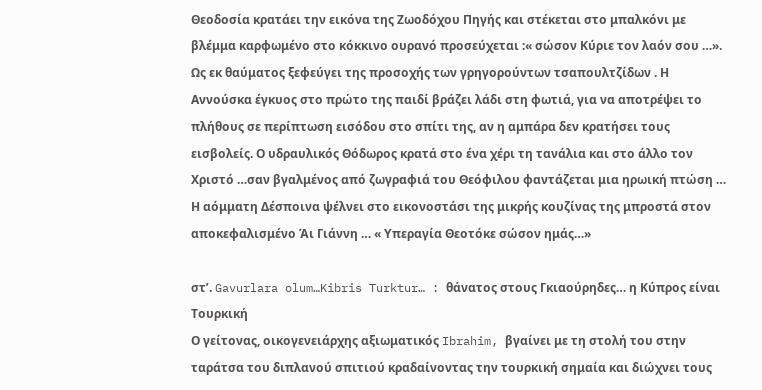Θεοδοσία κρατάει την εικόνα της Ζωοδόχου Πηγής και στέκεται στο μπαλκόνι με βλέμμα καρφωμένο στο κόκκινο ουρανό προσεύχεται :« σώσον Κύριε τον λαόν σου …». Ως εκ θαύματος ξεφεύγει της προσοχής των γρηγορούντων τσαπουλτζίδων . Η Αννούσκα έγκυος στο πρώτο της παιδί βράζει λάδι στη φωτιά, για να αποτρέψει το πλήθους σε περίπτωση εισόδου στο σπίτι της, αν η αμπάρα δεν κρατήσει τους εισβολείς. Ο υδραυλικός Θόδωρος κρατά στο ένα χέρι τη τανάλια και στο άλλο τον Χριστό …σαν βγαλμένος από ζωγραφιά του Θεόφιλου φαντάζεται μια ηρωική πτώση …
Η αόμματη Δέσποινα ψέλνει στο εικονοστάσι της μικρής κουζίνας της μπροστά στον αποκεφαλισμένο Άι Γιάννη … « Υπεραγία Θεοτόκε σώσον ημάς…»

στ’. Gavurlara olum…Kibris Turktur… : θάνατος στους Γκιαούρηδες… η Κύπρος είναι Τουρκική
Ο γείτονας, οικογενειάρχης αξιωματικός Ibrahim, βγαίνει με τη στολή του στην ταράτσα του διπλανού σπιτιού κραδαίνοντας την τουρκική σημαία και διώχνει τους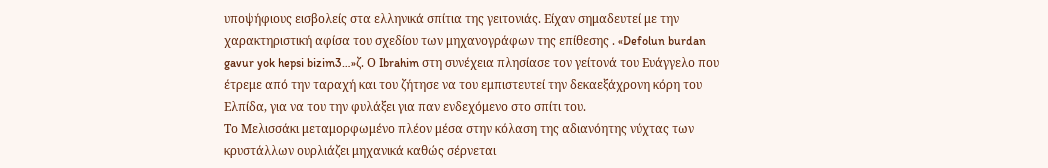υποψήφιους εισβολείς στα ελληνικά σπίτια της γειτονιάς. Είχαν σημαδευτεί με την χαρακτηριστική αφίσα του σχεδίου των μηχανογράφων της επίθεσης . «Defolun burdan gavur yok hepsi bizim3…»ζ. Ο Ibrahim στη συνέχεια πλησίασε τον γείτονά του Ευάγγελο που έτρεμε από την ταραχή και του ζήτησε να του εμπιστευτεί την δεκαεξάχρονη κόρη του Ελπίδα, για να του την φυλάξει για παν ενδεχόμενο στο σπίτι του.
Το Μελισσάκι μεταμορφωμένο πλέον μέσα στην κόλαση της αδιανόητης νύχτας των κρυστάλλων ουρλιάζει μηχανικά καθώς σέρνεται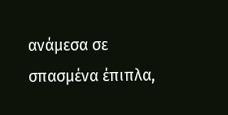ανάμεσα σε σπασμένα έπιπλα,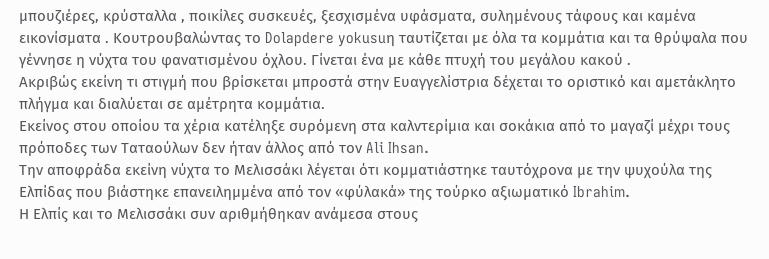μπουζιέρες, κρύσταλλα , ποικίλες συσκευές, ξεσχισμένα υφάσματα, συλημένους τάφους και καμένα εικονίσματα . Κουτρουβαλώντας το Dolapdere yokusuη ταυτίζεται με όλα τα κομμάτια και τα θρύψαλα που γέννησε η νύχτα του φανατισμένου όχλου. Γίνεται ένα με κάθε πτυχή του μεγάλου κακού .
Ακριβώς εκείνη τι στιγμή που βρίσκεται μπροστά στην Ευαγγελίστρια δέχεται το οριστικό και αμετάκλητο πλήγμα και διαλύεται σε αμέτρητα κομμάτια.
Εκείνος στου οποίου τα χέρια κατέληξε συρόμενη στα καλντερίμια και σοκάκια από το μαγαζί μέχρι τους πρόποδες των Ταταούλων δεν ήταν άλλος από τον Ali Ihsan.
Την αποφράδα εκείνη νύχτα το Μελισσάκι λέγεται ότι κομματιάστηκε ταυτόχρονα με την ψυχούλα της Ελπίδας που βιάστηκε επανειλημμένα από τον «φύλακά» της τούρκο αξιωματικό Ibrahim.
Η Ελπίς και το Μελισσάκι συν αριθμήθηκαν ανάμεσα στους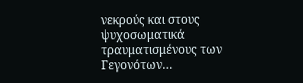νεκρούς και στους ψυχοσωματικά τραυματισμένους των Γεγονότων…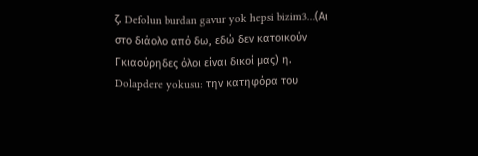ζ. Defolun burdan gavur yok hepsi bizim3…(Αι στο διάολο από δω, εδώ δεν κατοικούν Γκιαούρηδες όλοι είναι δικοί μας) η.
Dolapdere yokusu: την κατηφόρα του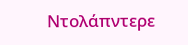Ντολάπντερε